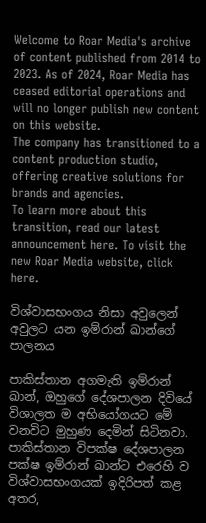Welcome to Roar Media's archive of content published from 2014 to 2023. As of 2024, Roar Media has ceased editorial operations and will no longer publish new content on this website.
The company has transitioned to a content production studio, offering creative solutions for brands and agencies.
To learn more about this transition, read our latest announcement here. To visit the new Roar Media website, click here.

විශ්වාසභංගය නිසා අවුලෙන් අවුලට යන ඉම්රාන් ඛාන්ගේ පාලනය

පාකිස්තාන අගමැති ඉම්රාන් ඛාන්, ඔහුගේ දේශපාලන දිවියේ විශාලත ම අභියෝගයට මේ වනවිට මුහුණ දෙමින් සිටිනවා. පාකිස්තාන විපක්ෂ දේශපාලන පක්ෂ ඉම්රාන් ඛාන්ට එරෙහි ව විශ්වාසභංගයක් ඉදිරිපත් කළ අතර,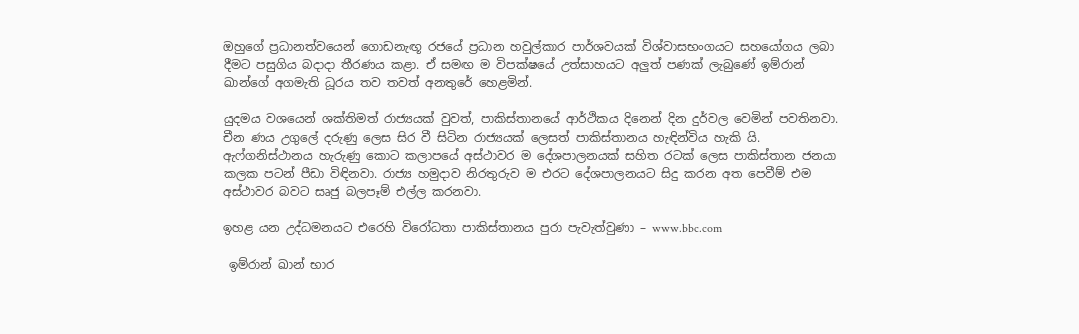ඔහුගේ ප්‍රධානත්වයෙන් ගොඩනැඟූ රජයේ ප්‍රධාන හවුල්කාර පාර්ශවයක් විශ්වාසභංගයට සහයෝගය ලබා දීමට පසුගිය බදාදා තීරණය කළා. ඒ සමඟ ම විපක්ෂයේ උත්සාහයට අලුත් පණක් ලැබුණේ ඉම්රාන් ඛාන්ගේ අගමැති ධූරය තව තවත් අනතුරේ හෙළමින්.

යුදමය වශයෙන් ශක්තිමත් රාජ්‍යයක් වුවත්, පාකිස්තානයේ ආර්ථිකය දිනෙන් දින දුර්වල වෙමින් පවතිනවා. චීන ණය උගුලේ දරුණු ලෙස සිර වී සිටින රාජ්‍යයක් ලෙසත් පාකිස්තානය හැඳින්විය හැකි යි. ඇෆ්ගනිස්ථානය හැරුණු කොට කලාපයේ අස්ථාවර ම දේශපාලනයක් සහිත රටක් ලෙස පාකිස්තාන ජනයා කලක පටන් පීඩා විඳිනවා. රාජ්‍ය හමුදාව නිරතුරුව ම එරට දේශපාලනයට සිදු කරන අත පෙවීම් එම අස්ථාවර බවට සෘජු බලපෑම් එල්ල කරනවා.

ඉහළ යන උද්ධමනයට එරෙහි විරෝධතා පාකිස්තානය පුරා පැවැත්වුණා – www.bbc.com

 ඉම්රාන් ඛාන් භාර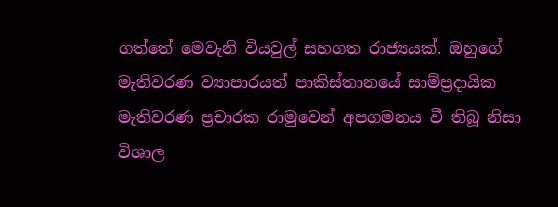ගත්තේ මෙවැනි වියවුල් සහගත රාජ්‍යයක්. ඔහුගේ මැතිවරණ ව්‍යාපාරයත් පාකිස්තානයේ සාම්ප්‍රදායික මැතිවරණ ප්‍රචාරක රාමුවෙන් අපගමනය වී තිබූ නිසා විශාල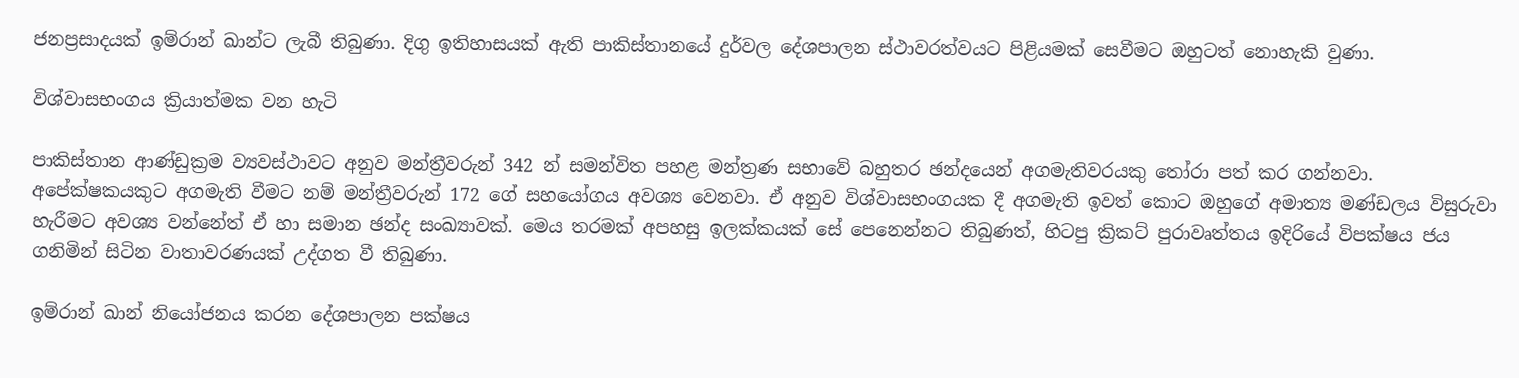ජනප්‍රසාදයක් ඉම්රාන් ඛාන්ට ලැබී තිබුණා. දිගු ඉතිහාසයක් ඇති පාකිස්තානයේ දුර්වල දේශපාලන ස්ථාවරත්වයට පිළියමක් සෙවීමට ඔහුටත් නොහැකි වුණා.

විශ්වාසභංගය ක්‍රියාත්මක වන හැටි

පාකිස්තාන ආණ්ඩුක්‍රම ව්‍යවස්ථාවට අනුව මන්ත්‍රීවරුන් 342 න් සමන්විත පහළ මන්ත්‍රණ සභාවේ බහුතර ඡන්දයෙන් අගමැතිවරයකු තෝරා පත් කර ගන්නවා.  අපේක්ෂකයකුට අගමැති වීමට නම් මන්ත්‍රීවරුන් 172 ගේ සහයෝගය අවශ්‍ය වෙනවා. ඒ අනුව විශ්වාසභංගයක දී අගමැති ඉවත් කොට ඔහුගේ අමාත්‍ය මණ්ඩලය විසුරුවා හැරීමට අවශ්‍ය වන්නේත් ඒ හා සමාන ඡන්ද සංඛ්‍යාවක්. මෙය තරමක් අපහසු ඉලක්කයක් සේ පෙනෙන්නට තිබුණත්, හිටපු ක්‍රිකට් පුරාවෘත්තය ඉදිරියේ විපක්ෂය ජය ගනිමින් සිටින වාතාවරණයක් උද්ගත වී තිබුණා.

ඉම්රාන් ඛාන් නියෝජනය කරන දේශපාලන පක්ෂය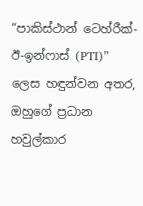“පාකිස්ථාන් ටෙහ්රීක්-ඊ-ඉන්ෆාස් (PTI)” ලෙස හඳුන්වන අතර, ඔහුගේ ප්‍රධාන හවුල්කාර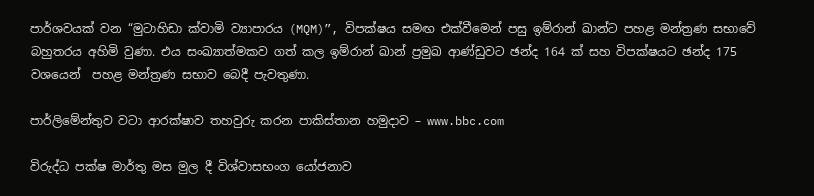පාර්ශවයක් වන “මුටාහිඩා ක්වාමි ව්‍යාපාරය (MQM)”, විපක්ෂය සමඟ එක්වීමෙන් පසු ඉම්රාන් ඛාන්ට පහළ මන්ත්‍රණ සභාවේ බහුතරය අහිමි වුණා. එය සංඛ්‍යාත්මකව ගත් කල ඉම්රාන් ඛාන් ප්‍රමුඛ ආණ්ඩුවට ඡන්ද 164 ක් සහ විපක්ෂයට ඡන්ද 175 වශයෙන්  පහළ මන්ත්‍රණ සභාව බෙදී පැවතුණා.

පාර්ලිමේන්තුව වටා ආරක්ෂාව තහවුරු කරන පාකිස්තාන හමුදාව – www.bbc.com

විරුද්ධ පක්ෂ මාර්තු මස මුල දී විශ්වාසභංග යෝජනාව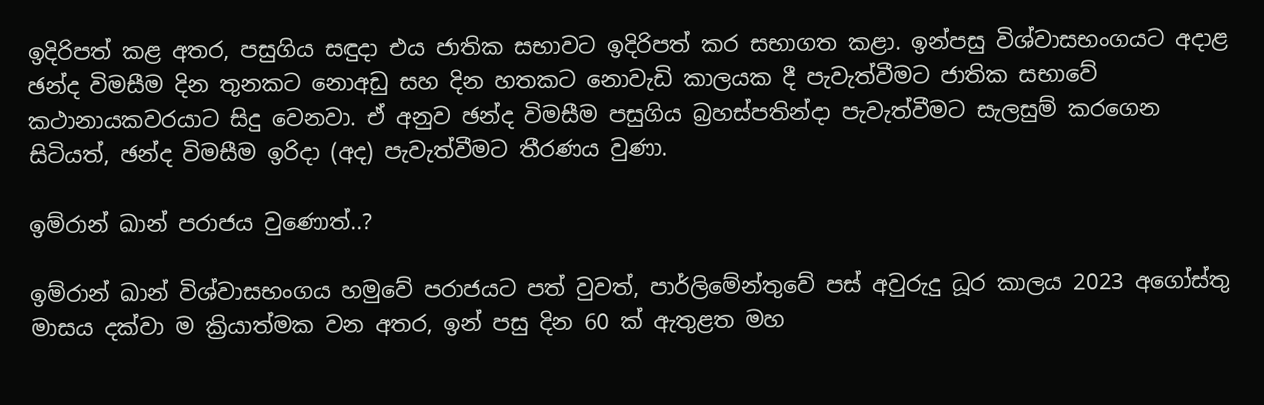ඉදිරිපත් කළ අතර, පසුගිය සඳුදා එය ජාතික සභාවට ඉදිරිපත් කර සභාගත කළා. ඉන්පසු විශ්වාසභංගයට අදාළ ඡන්ද විමසීම දින තුනකට නොඅඩු සහ දින හතකට නොවැඩි කාලයක දී පැවැත්වීමට ජාතික සභාවේ කථානායකවරයාට සිදු වෙනවා. ඒ අනුව ඡන්ද විමසීම පසුගිය බ්‍රහස්පතින්දා පැවැත්වීමට සැලසුම් කරගෙන සිටියත්, ඡන්ද විමසීම ඉරිදා (අද) පැවැත්වීමට තීරණය වුණා.

ඉම්රාන් ඛාන් පරාජය වුණොත්..?

ඉම්රාන් ඛාන් විශ්වාසභංගය හමුවේ පරාජයට පත් වුවත්, පාර්ලිමේන්තුවේ පස් අවුරුදු ධූර කාලය 2023 අගෝස්තු මාසය දක්වා ම ක්‍රියාත්මක වන අතර, ඉන් පසු දින 60 ක් ඇතුළත මහ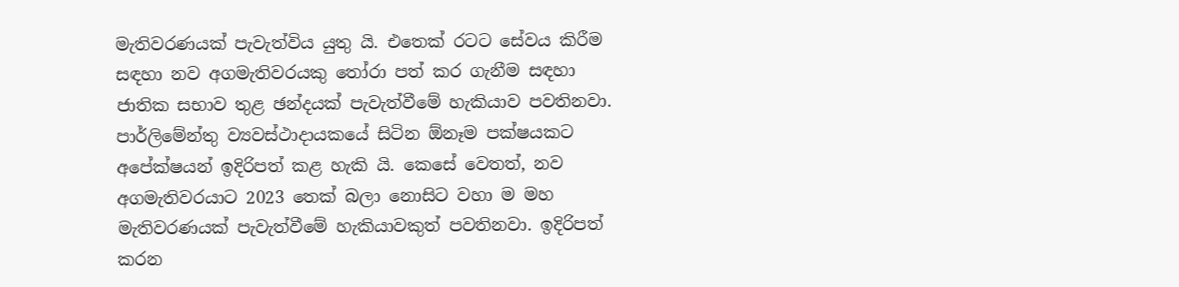මැතිවරණයක් පැවැත්විය යුතු යි. එතෙක් රටට සේවය කිරීම සඳහා නව අගමැතිවරයකු තෝරා පත් කර ගැනීම සඳහා ජාතික සභාව තුළ ඡන්දයක් පැවැත්වීමේ හැකියාව පවතිනවා. පාර්ලිමේන්තු ව්‍යවස්ථාදායකයේ සිටින ඕනෑම පක්ෂයකට අපේක්ෂයන් ඉදිරිපත් කළ හැකි යි. කෙසේ වෙතත්, නව අගමැතිවරයාට 2023 තෙක් බලා නොසිට වහා ම මහ මැතිවරණයක් පැවැත්වීමේ හැකියාවකුත් පවතිනවා. ඉදිරිපත් කරන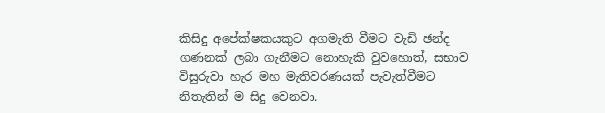කිසිදු අපේක්ෂකයකුට අගමැති වීමට වැඩි ඡන්ද ගණනක් ලබා ගැනීමට නොහැකි වුවහොත්, සභාව විසුරුවා හැර මහ මැතිවරණයක් පැවැත්වීමට නිතැතින් ම සිදු වෙනවා.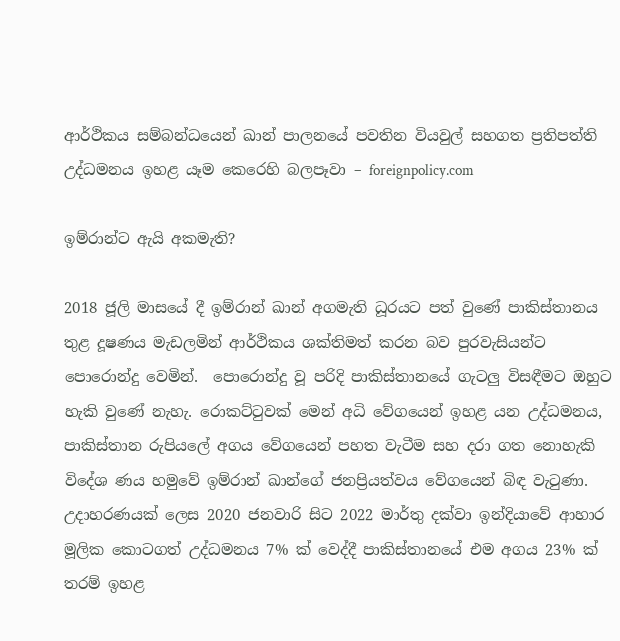ආර්ථිකය සම්බන්ධයෙන් ඛාන් පාලනයේ පවතින වියවුල් සහගත ප්‍රතිපත්ති උද්ධමනය ඉහළ යෑම කෙරෙහි බලපෑවා – foreignpolicy.com

ඉම්රාන්ට ඇයි අකමැති?

2018 ජූලි මාසයේ දී ඉම්රාන් ඛාන් අගමැති ධූරයට පත් වුණේ පාකිස්තානය තුළ දූෂණය මැඩලමින් ආර්ථිකය ශක්තිමත් කරන බව පුරවැසියන්ට පොරොන්දු වෙමින්.  පොරොන්දු වූ පරිදි පාකිස්තානයේ ගැටලු විසඳීමට ඔහුට හැකි වුණේ නැහැ. රොකට්ටුවක් මෙන් අධි වේගයෙන් ඉහළ යන උද්ධමනය, පාකිස්තාන රුපියලේ අගය වේගයෙන් පහත වැටීම සහ දරා ගත නොහැකි විදේශ ණය හමුවේ ඉම්රාන් ඛාන්ගේ ජනප්‍රියත්වය වේගයෙන් බිඳ වැටුණා. උදාහරණයක් ලෙස 2020 ජනවාරි සිට 2022 මාර්තු දක්වා ඉන්දියාවේ ආහාර මූලික කොටගත් උද්ධමනය 7% ක් වෙද්දී පාකිස්තානයේ එම අගය 23% ක් තරම් ඉහළ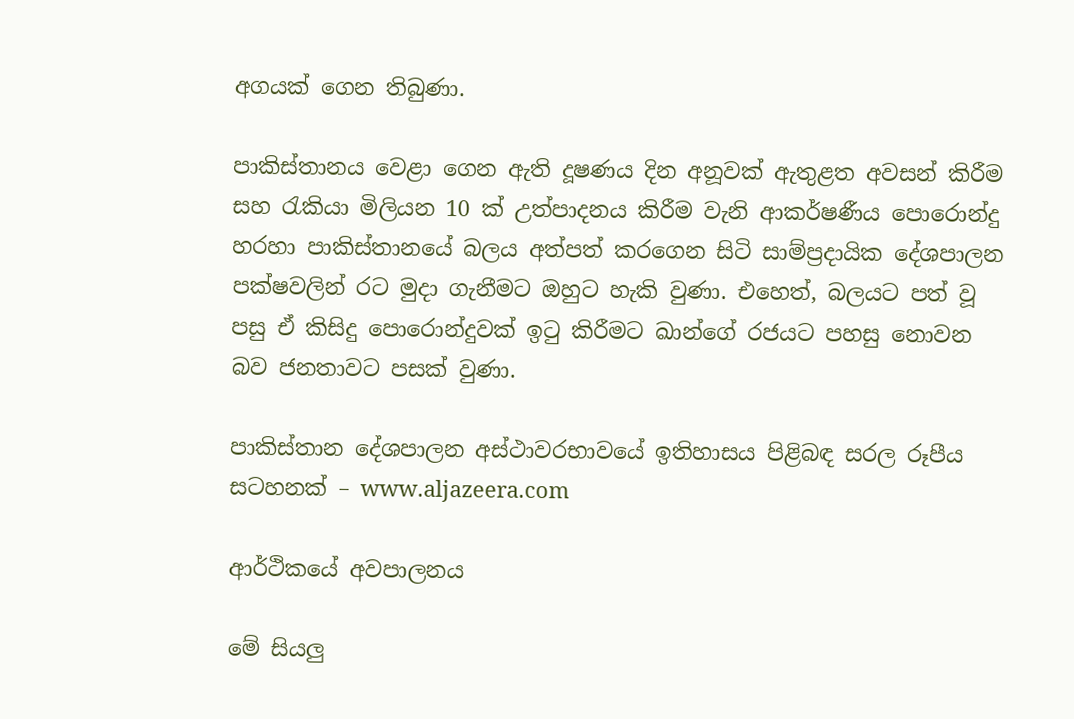අගයක් ගෙන තිබුණා.

පාකිස්තානය වෙළා ගෙන ඇති දූෂණය දින අනූවක් ඇතුළත අවසන් කිරීම සහ රැකියා මිලියන 10 ක් උත්පාදනය කිරීම වැනි ආකර්ෂණීය පොරොන්දු හරහා පාකිස්තානයේ බලය අත්පත් කරගෙන සිටි සාම්ප්‍රදායික දේශපාලන පක්ෂවලින් රට මුදා ගැනීමට ඔහුට හැකි වුණා. එහෙත්, බලයට පත් වූ පසු ඒ කිසිදු පොරොන්දුවක් ඉටු කිරීමට ඛාන්ගේ රජයට පහසු නොවන බව ජනතාවට පසක් වුණා.

පාකිස්තාන දේශපාලන අස්ථාවරභාවයේ ඉතිහාසය පිළිබඳ සරල රූපීය සටහනක් – www.aljazeera.com

ආර්ථිකයේ අවපාලනය

මේ සියලු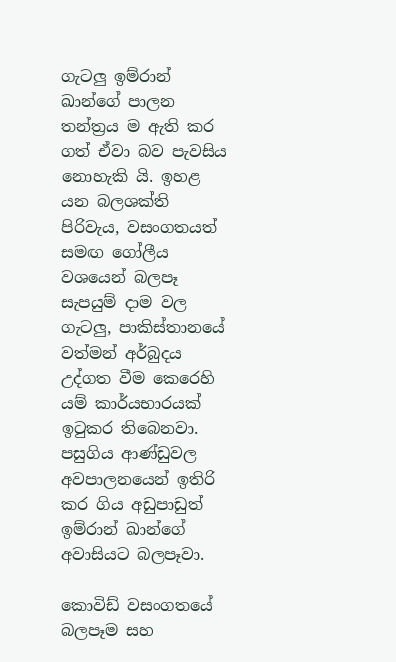ගැටලු ඉම්රාන් ඛාන්ගේ පාලන තන්ත්‍රය ම ඇති කර ගත් ඒවා බව පැවසිය නොහැකි යි. ඉහළ යන බලශක්ති පිරිවැය, වසංගතයත් සමඟ ගෝලීය වශයෙන් බලපෑ සැපයුම් දාම වල ගැටලු, පාකිස්තානයේ වත්මන් අර්බුදය උද්ගත වීම කෙරෙහි යම් කාර්යභාරයක් ඉටුකර තිබෙනවා. පසුගිය ආණ්ඩුවල අවපාලනයෙන් ඉතිරි කර ගිය අඩුපාඩුත් ඉම්රාන් ඛාන්ගේ අවාසියට බලපෑවා.

කොවිඩ් වසංගතයේ බලපෑම සහ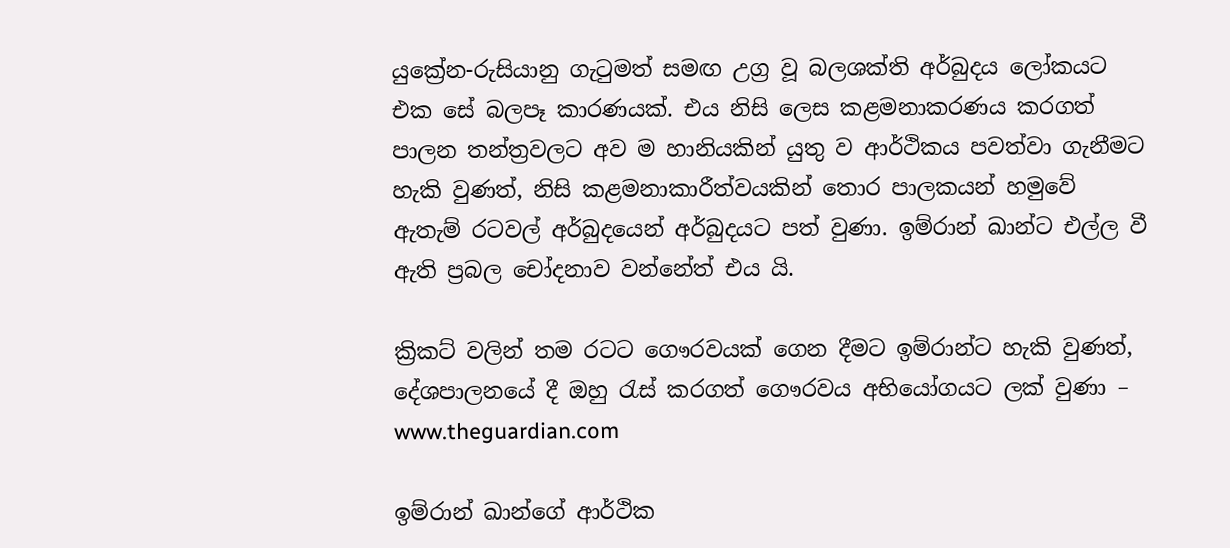යුක්‍රේන-රුසියානු ගැටුමත් සමඟ උග්‍ර වූ බලශක්ති අර්බුදය ලෝකයට එක සේ බලපෑ කාරණයක්. එය නිසි ලෙස කළමනාකරණය කරගත් පාලන තන්ත්‍රවලට අව ම හානියකින් යුතු ව ආර්ථිකය පවත්වා ගැනීමට හැකි වුණත්, නිසි කළමනාකාරීත්වයකින් තොර පාලකයන් හමුවේ ඇතැම් රටවල් අර්බුදයෙන් අර්බුදයට පත් වුණා. ඉම්රාන් ඛාන්ට එල්ල වී ඇති ප්‍රබල චෝදනාව වන්නේත් එය යි.

ක්‍රිකට් වලින් තම රටට ගෞරවයක් ගෙන දීමට ඉම්රාන්ට හැකි වුණත්, දේශපාලනයේ දී ඔහු රැස් කරගත් ගෞරවය අභියෝගයට ලක් වුණා – www.theguardian.com

ඉම්රාන් ඛාන්ගේ ආර්ථික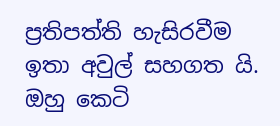ප්‍රතිපත්ති හැසිරවීම ඉතා අවුල් සහගත යි. ඔහු කෙටි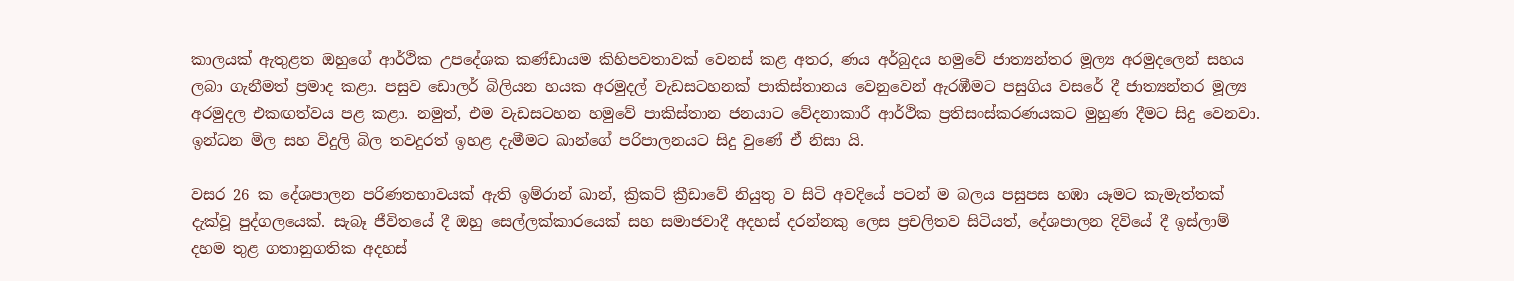කාලයක් ඇතුළත ඔහුගේ ආර්ථික උපදේශක කණ්ඩායම කිහිපවතාවක් වෙනස් කළ අතර, ණය අර්බුදය හමුවේ ජාත්‍යන්තර මූල්‍ය අරමුදලෙන් සහය ලබා ගැනීමත් ප්‍රමාද කළා. පසුව ඩොලර් බිලියන හයක අරමුදල් වැඩසටහනක් පාකිස්තානය වෙනුවෙන් ඇරඹීමට පසුගිය වසරේ දී ජාත්‍යන්තර මූල්‍ය අරමුදල එකඟත්වය පළ කළා. නමුත්, එම වැඩසටහන හමුවේ පාකිස්තාන ජනයාට වේදනාකාරී ආර්ථික ප්‍රතිසංස්කරණයකට මුහුණ දීමට සිදු වෙනවා. ඉන්ධන මිල සහ විදුලි බිල තවදුරත් ඉහළ දැමීමට ඛාන්ගේ පරිපාලනයට සිදු වුණේ ඒ නිසා යි.

වසර 26 ක දේශපාලන පරිණතභාවයක් ඇති ඉම්රාන් ඛාන්, ක්‍රිකට් ක්‍රීඩාවේ නියුතු ව සිටි අවදියේ පටන් ම බලය පසුපස හඹා යෑමට කැමැත්තක් දැක්වූ පුද්ගලයෙක්. සැබෑ ජීවිතයේ දී ඔහු සෙල්ලක්කාරයෙක් සහ සමාජවාදී අදහස් දරන්නකු ලෙස ප්‍රචලිතව සිටියත්, දේශපාලන දිවියේ දී ඉස්ලාම් දහම තුළ ගතානුගතික අදහස්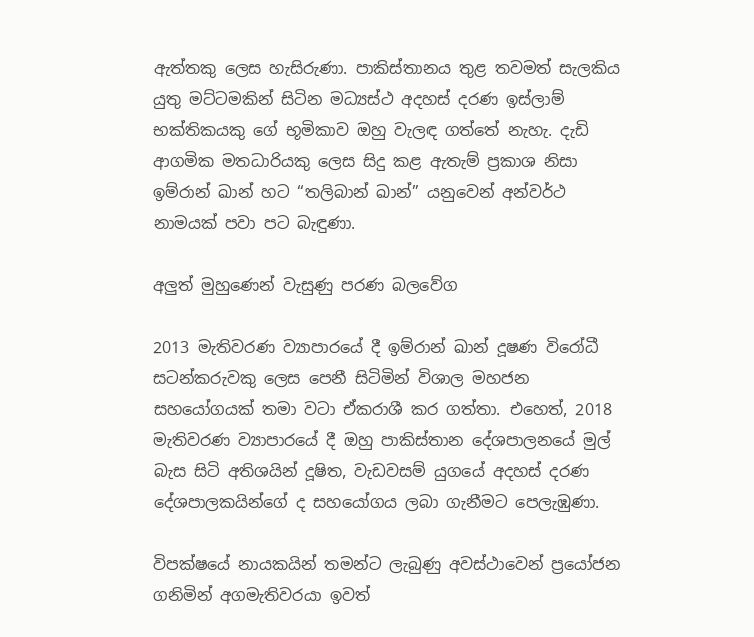ඇත්තකු ලෙස හැසිරුණා. පාකිස්තානය තුළ තවමත් සැලකිය යුතු මට්ටමකින් සිටින මධ්‍යස්ථ අදහස් දරණ ඉස්ලාම් භක්තිකයකු ගේ භූමිකාව ඔහු වැලඳ ගත්තේ නැහැ. දැඩි ආගමික මතධාරියකු ලෙස සිදු කළ ඇතැම් ප්‍රකාශ නිසා ඉම්රාන් ඛාන් හට “තලිබාන් ඛාන්” යනුවෙන් අන්වර්ථ නාමයක් පවා පට බැඳුණා.

අලුත් මුහුණෙන් වැසුණු පරණ බලවේග

2013 මැතිවරණ ව්‍යාපාරයේ දී ඉම්රාන් ඛාන් දූෂණ විරෝධී සටන්කරුවකු ලෙස පෙනී සිටිමින් විශාල මහජන සහයෝගයක් තමා වටා ඒකරාශී කර ගත්තා. එහෙත්, 2018 මැතිවරණ ව්‍යාපාරයේ දී ඔහු පාකිස්තාන දේශපාලනයේ මුල් බැස සිටි අතිශයින් දූෂිත, වැඩවසම් යුගයේ අදහස් දරණ දේශපාලකයින්ගේ ද සහයෝගය ලබා ගැනීමට පෙලැඹුණා.

විපක්ෂයේ නායකයින් තමන්ට ලැබුණු අවස්ථාවෙන් ප්‍රයෝජන ගනිමින් අගමැතිවරයා ඉවත්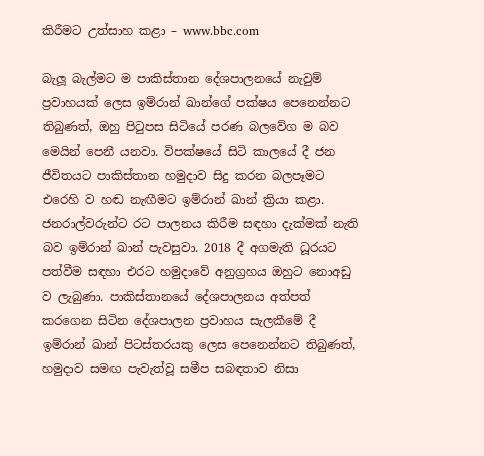කිරීමට උත්සාහ කළා – www.bbc.com

බැලූ බැල්මට ම පාකිස්තාන දේශපාලනයේ නැවුම් ප්‍රවාහයක් ලෙස ඉම්රාන් ඛාන්ගේ පක්ෂය පෙනෙන්නට තිබුණත්, ඔහු පිටුපස සිටියේ පරණ බලවේග ම බව මෙයින් පෙනී යනවා. විපක්ෂයේ සිටි කාලයේ දී ජන ජීවිතයට පාකිස්තාන හමුදාව සිදු කරන බලපෑමට එරෙහි ව හඬ නැඟීමට ඉම්රාන් ඛාන් ක්‍රියා කළා. ජනරාල්වරුන්ට රට පාලනය කිරීම සඳහා දැක්මක් නැති බව ඉම්රාන් ඛාන් පැවසුවා. 2018 දී අගමැති ධූරයට පත්වීම සඳහා එරට හමුදාවේ අනුග්‍රහය ඔහුට නොඅඩු ව ලැබුණා. පාකිස්තානයේ දේශපාලනය අත්පත් කරගෙන සිටින දේශපාලන ප්‍රවාහය සැලකීමේ දී ඉම්රාන් ඛාන් පිටස්තරයකු ලෙස පෙනෙන්නට තිබුණත්, හමුදාව සමඟ පැවැත්වූ සමීප සබඳතාව නිසා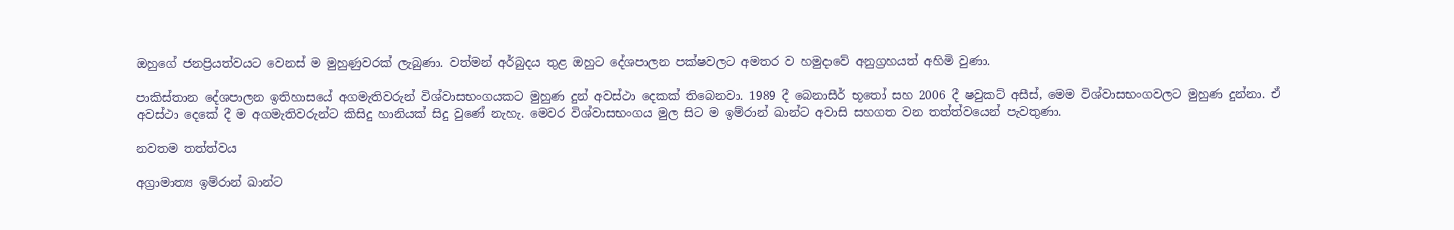ඔහුගේ ජනප්‍රියත්වයට වෙනස් ම මුහුණුවරක් ලැබුණා. වත්මන් අර්බුදය තුළ ඔහුට දේශපාලන පක්ෂවලට අමතර ව හමුදාවේ අනුග්‍රහයත් අහිමි වුණා.

පාකිස්තාන දේශපාලන ඉතිහාසයේ අගමැතිවරුන් විශ්වාසභංගයකට මුහුණ දුන් අවස්ථා දෙකක් තිබෙනවා. 1989 දී බෙනාසීර් භූතෝ සහ 2006 දී ෂවුකට් අසීස්, මෙම විශ්වාසභංගවලට මුහුණ දුන්නා. ඒ අවස්ථා දෙකේ දී ම අගමැතිවරුන්ට කිසිදු හානියක් සිදු වුණේ නැහැ. මෙවර විශ්වාසභංගය මුල සිට ම ඉම්රාන් ඛාන්ට අවාසි සහගත වන තත්ත්වයෙන් පැවතුණා.

නවතම තත්ත්වය

අග්‍රාමාත්‍ය ඉම්රාන් ඛාන්ට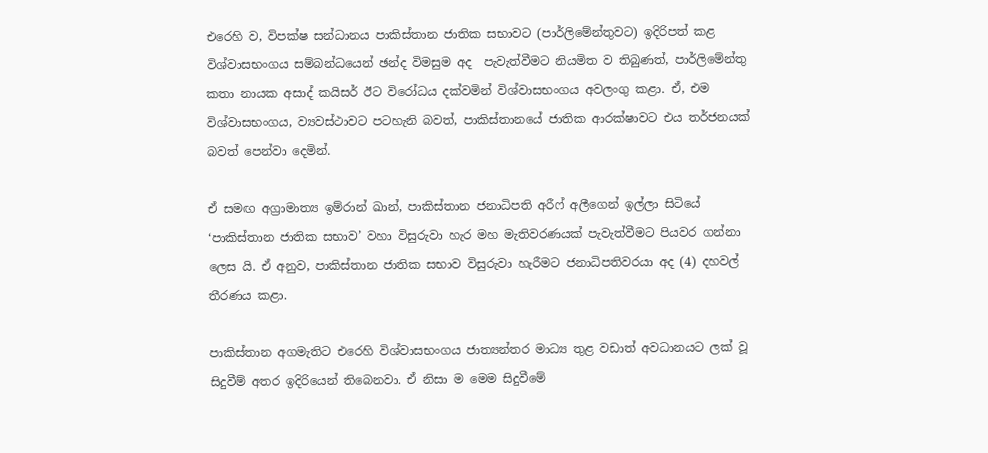එරෙහි ව, විපක්ෂ සන්ධානය පාකිස්තාන ජාතික සභාවට (පාර්ලිමේන්තුවට) ඉදිරිපත් කළ විශ්වාසභංගය සම්බන්ධයෙන් ඡන්ද විමසුම අද  පැවැත්වීමට නියමිත ව තිබුණත්, පාර්ලිමේන්තු කතා නායක අසාද් කයිසර් ඊට විරෝධය දක්වමින් විශ්වාසභංගය අවලංගු කළා. ඒ, එම විශ්වාසභංගය, ව්‍යවස්ථාවට පටහැනි බවත්, පාකිස්තානයේ ජාතික ආරක්ෂාවට එය තර්ජනයක් බවත් පෙන්වා දෙමින්.

ඒ සමඟ අග්‍රාමාත්‍ය ඉම්රාන් ඛාන්, පාකිස්තාන ජනාධිපති අරීෆ් අලීගෙන් ඉල්ලා සිටියේ ‘පාකිස්තාන ජාතික සභාව’ වහා විසුරුවා හැර මහ මැතිවරණයක් පැවැත්වීමට පියවර ගන්නා ලෙස යි. ඒ අනුව, පාකිස්තාන ජාතික සභාව විසුරුවා හැරීමට ජනාධිපතිවරයා අද (4) දහවල් තීරණය කළා.

පාකිස්තාන අගමැතිට එරෙහි විශ්වාසභංගය ජාත්‍යන්තර මාධ්‍ය තුළ වඩාත් අවධානයට ලක් වූ සිදුවීම් අතර ඉදිරියෙන් තිබෙනවා. ඒ නිසා ම මෙම සිදුවීමේ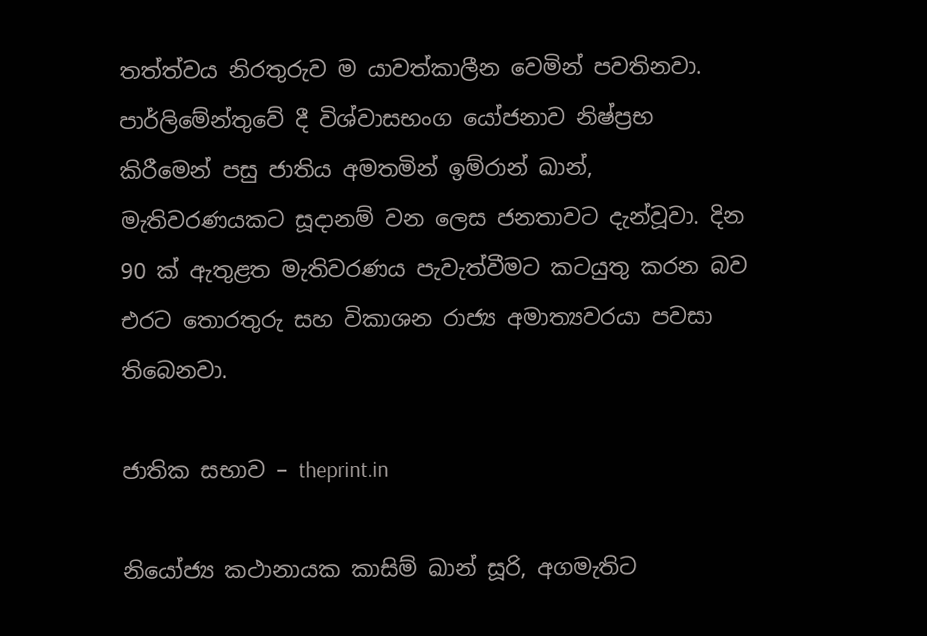තත්ත්වය නිරතුරුව ම යාවත්කාලීන වෙමින් පවතිනවා. පාර්ලිමේන්තුවේ දී විශ්වාසභංග යෝජනාව නිෂ්ප්‍රභ කිරීමෙන් පසු ජාතිය අමතමින් ඉම්රාන් ඛාන්, මැතිවරණයකට සූදානම් වන ලෙස ජනතාවට දැන්වූවා. දින 90 ක් ඇතුළත මැතිවරණය පැවැත්වීමට කටයුතු කරන බව එරට තොරතුරු සහ විකාශන රාජ්‍ය අමාත්‍යවරයා පවසා තිබෙනවා.

ජාතික සභාව – theprint.in

නියෝජ්‍ය කථානායක කාසිම් ඛාන් සූරි, අගමැතිට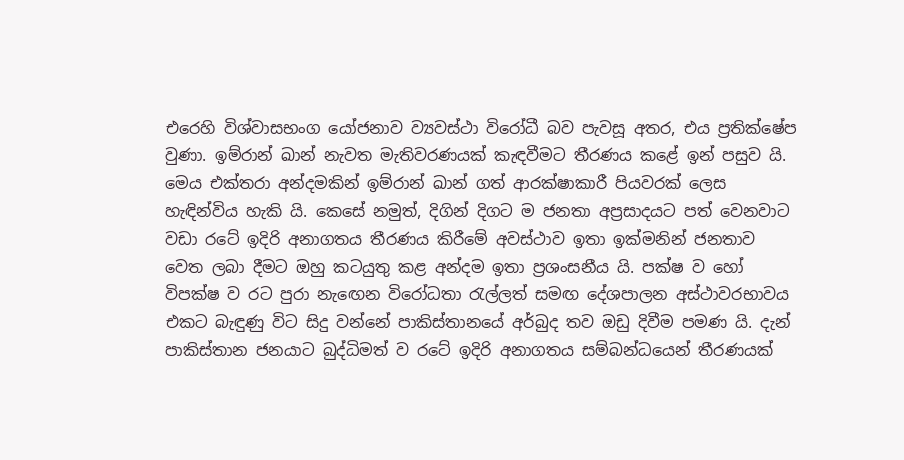එරෙහි විශ්වාසභංග යෝජනාව ව්‍යවස්ථා විරෝධී බව පැවසූ අතර, එය ප්‍රතික්ෂේප වුණා. ඉම්රාන් ඛාන් නැවත මැතිවරණයක් කැඳවීමට තීරණය කළේ ඉන් පසුව යි. මෙය එක්තරා අන්දමකින් ඉම්රාන් ඛාන් ගත් ආරක්ෂාකාරී පියවරක් ලෙස හැඳින්විය හැකි යි. කෙසේ නමුත්, දිගින් දිගට ම ජනතා අප්‍රසාදයට පත් වෙනවාට වඩා රටේ ඉදිරි අනාගතය තීරණය කිරීමේ අවස්ථාව ඉතා ඉක්මනින් ජනතාව වෙත ලබා දීමට ඔහු කටයුතු කළ අන්දම ඉතා ප්‍රශංසනීය යි. පක්ෂ ව හෝ විපක්ෂ ව රට පුරා නැඟෙන විරෝධතා රැල්ලත් සමඟ දේශපාලන අස්ථාවරභාවය එකට බැඳුණු විට සිදු වන්නේ පාකිස්තානයේ අර්බුද තව ඔඩු දිවීම පමණ යි. දැන් පාකිස්තාන ජනයාට බුද්ධිමත් ව රටේ ඉදිරි අනාගතය සම්බන්ධයෙන් තීරණයක්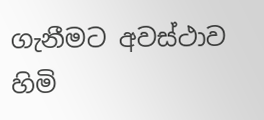ගැනීමට අවස්ථාව හිමි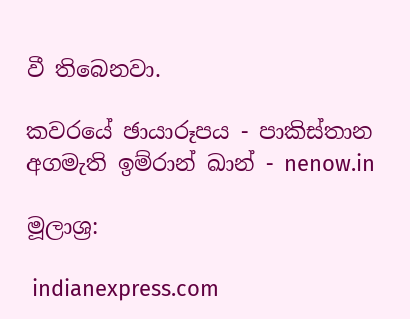වී තිබෙනවා.

කවරයේ ඡායාරූපය - පාකිස්තාන අගමැති ඉම්රාන් ඛාන් - nenow.in

මූලාශ්‍ර:

 indianexpress.com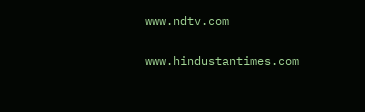www.ndtv.com

www.hindustantimes.com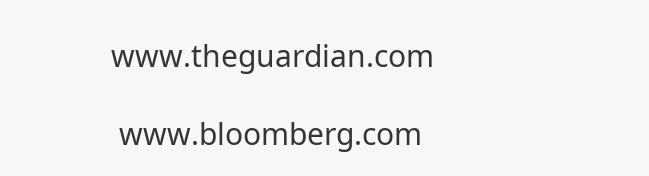www.theguardian.com

 www.bloomberg.com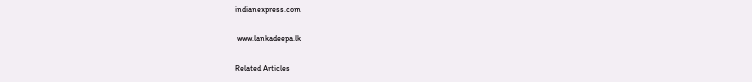indianexpress.com

 www.lankadeepa.lk

Related Articles